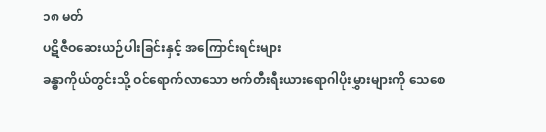၁၈ မတ်
ပဋိဇီဝဆေးယဉ်ပါးခြင်းနှင့် အကြောင်းရင်းများ
ခန္ဓာကိုယ်တွင်းသို့ ဝင်ရောက်လာသော ဗက်တီးရီးယားရောဂါပိုးမွှားများကို သေစေ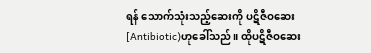ရန် သောက်သုံးသည့်ဆေးကို ပဋိဇီဝဆေး [Antibiotic)ဟုခေါ်သည်။ ထိုပဋိဇီဝဆေး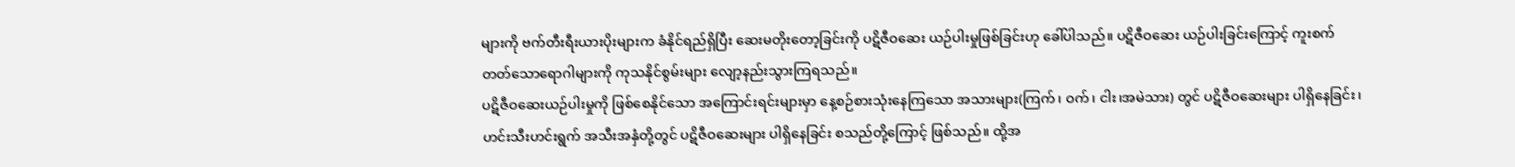များကို ဗက်တီးရီးယားပိုးများက ခံနိုင်ရည်ရှိပြီး ဆေးမတိုးတော့ခြင်းကို ပဋိဇီဝဆေး ယဉ်ပါးမှုဖြစ်ခြင်းဟု ခေါ်ပါသည်။ ပဋိဇီဝဆေး ယဉ်ပါးခြင်းကြောင့် ကူးစက်တတ်သောရောဂါများကို ကုသနိုင်စွမ်းများ လျော့နည်းသွားကြရသည်။
ပဋိဇီဝဆေးယဉ်ပါးမှုကို ဖြစ်စေနိုင်သော အကြောင်းရင်းများမှာ နေ့စဉ်စားသုံးနေကြသော အသားများ(ကြက်၊ ဝက်၊ ငါး၊အမဲသား) တွင် ပဋိဇီဝဆေးများ ပါရှိနေခြင်း၊ ဟင်းသီးဟင်းရွက် အသီးအနှံတို့တွင် ပဋိဇီဝဆေးများ ပါရှိနေခြင်း စသည်တို့ကြောင့် ဖြစ်သည်။ ထို့အ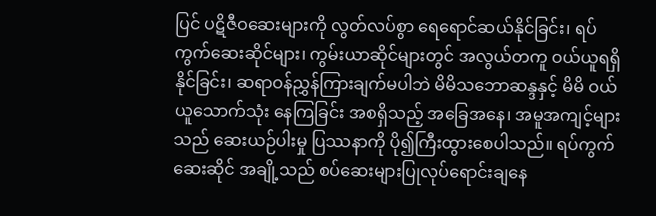ပြင် ပဋိဇီဝဆေးများကို လွတ်လပ်စွာ ရေရောင်ဆယ်နိုင်ခြင်း၊ ရပ်ကွက်ဆေးဆိုင်များ၊ ကွမ်းယာဆိုင်များတွင် အလွယ်တကူ ဝယ်ယူရရှိနိုင်ခြင်း၊ ဆရာဝန်ညွှန်ကြားချက်မပါဘဲ မိမိသဘောဆန္ဒနှင့် မိမိ ဝယ်ယူသောက်သုံး နေကြခြင်း အစရှိသည့် အခြေအနေ၊ အမူအကျင့်များသည် ဆေးယဉ်ပါးမှု ပြဿနာကို ပို၍ကြီးထွားစေပါသည်။ ရပ်ကွက်ဆေးဆိုင် အချို့သည် စပ်ဆေးများပြုလုပ်ရောင်းချနေ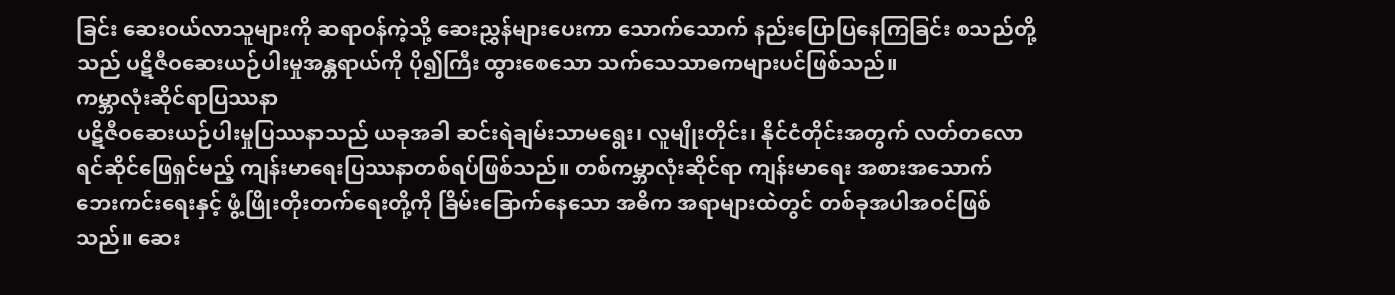ခြင်း ဆေးဝယ်လာသူများကို ဆရာဝန်ကဲ့သို့ ဆေးညွှန်များပေးကာ သောက်သောက် နည်းပြောပြနေကြခြင်း စသည်တို့သည် ပဋိဇီဝဆေးယဉ်ပါးမှုအန္တရာယ်ကို ပို၍ကြီး ထွားစေသော သက်သေသာဓကများပင်ဖြစ်သည်။
ကမ္ဘာလုံးဆိုင်ရာပြဿနာ
ပဋိဇီဝဆေးယဉ်ပါးမှုပြဿနာသည် ယခုအခါ ဆင်းရဲချမ်းသာမရွေး၊ လူမျိုးတိုင်း၊ နိုင်ငံတိုင်းအတွက် လတ်တလော ရင်ဆိုင်ဖြေရှင်မည့် ကျန်းမာရေးပြဿနာတစ်ရပ်ဖြစ်သည်။ တစ်ကမ္ဘာလုံးဆိုင်ရာ ကျန်းမာရေး အစားအသောက် ဘေးကင်းရေးနှင့် ဖွံ့ဖြိုးတိုးတက်ရေးတို့ကို ခြိမ်းခြောက်နေသော အဓိက အရာများထဲတွင် တစ်ခုအပါအဝင်ဖြစ်သည်။ ဆေး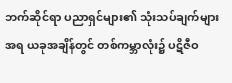ဘက်ဆိုင်ရာ ပညာရှင်များ၏ သုံးသပ်ချက်များအရ ယခုအချိန်တွင် တစ်ကမ္ဘာလုံး၌ ပဋိဇီဝ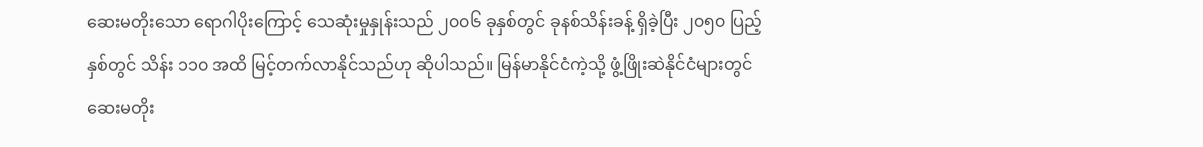ဆေးမတိုးသော ရောဂါပိုးကြောင့် သေဆုံးမှုနှုန်းသည် ၂၀၀၆ ခုနှစ်တွင် ခုနစ်သိန်းခန့် ရှိခဲ့ပြီး ၂၀၅၀ ပြည့်နှစ်တွင် သိန်း ၁၁၀ အထိ မြင့်တက်လာနိုင်သည်ဟု ဆိုပါသည်။ မြန်မာနိုင်ငံကဲ့သို့ ဖွံ့ဖြိုးဆဲနိုင်ငံများတွင် ဆေးမတိုး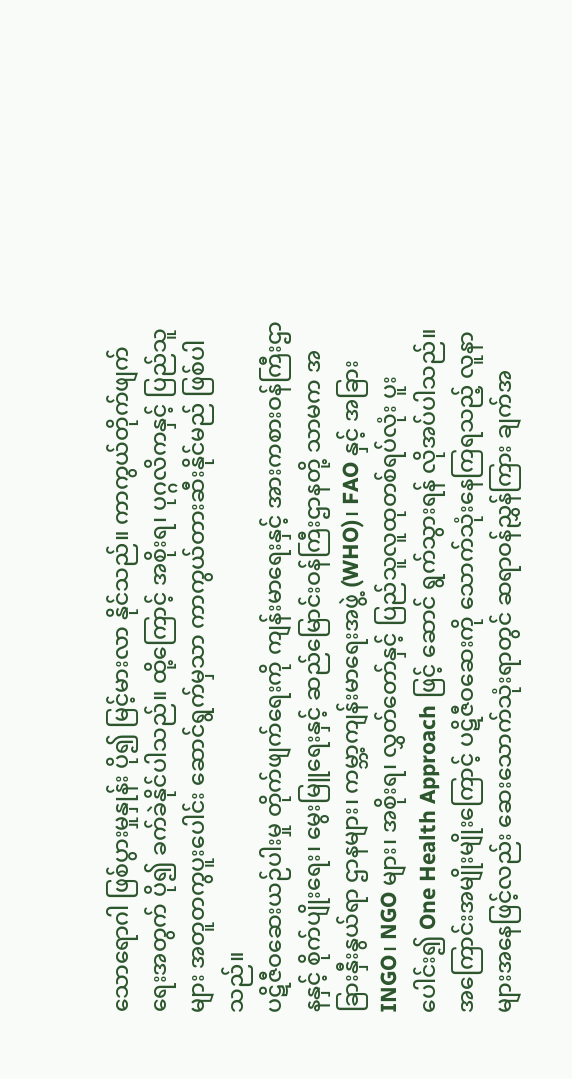သောရောဂါ ဖြစ်ပွားမှုနှုန်း ပို၍ မြင့်မားလာ နိုင်သည်။ ကာကွယ်တိုက်ဖျက်ရေးအတွက် ပို၍ ခက်ခဲနိုင်ပါသည်။ ထို့ကြောင့် အစိုးရ၊ ပုဂ္ဂလိကနှင့် ပြည်သူများ အတူတကွပူးပေါင်း ဆောင်ရွက်မှသာ ကာကွယ်တားဆီးနိုင်မည် ဖြစ်ပါသည်။
ပဋိဇီဝဆေးယဉ်ပါးမှု တိုက်ဖျက်ရေးကို ကျန်းမာရေးနှင့် အားကစားဝန်ကြီးဌာနနှင့် စိုက်ပျိုးရေး၊ မွေးမြူရေးနှင့် ဆည်မြောင်းဝန်ကြီးဌာနတို့ သာမက အခြားနှီးနွယ်ရာ ဌာနများ၊ ကမ္ဘာ့ကျန်းမာရေးအဖွဲ့ (WHO)၊ FAO နှင့် အခြား INGO၊ NGO များ၊ အစိုးရ၊ လွှတ်တော်နှင့် ပြည်သူလူထုတစ်ရပ်လုံး ပူးပေါင်း၍ One Health Approach ဖြင့် ဆောင် ရွက်သွားရန် လိုအပ်ပါသည်။ အကြောင်းအမျိုးမျိုးကြောင့် ပဋိဇီဝဆေးကို သောက်သုံးနေကြရသည့် လူနာများအနေဖြင့်လည်း ဆေးသောက်သုံးရာတွင် ဆရာဝန်ညွှန်ကြား ချက်အ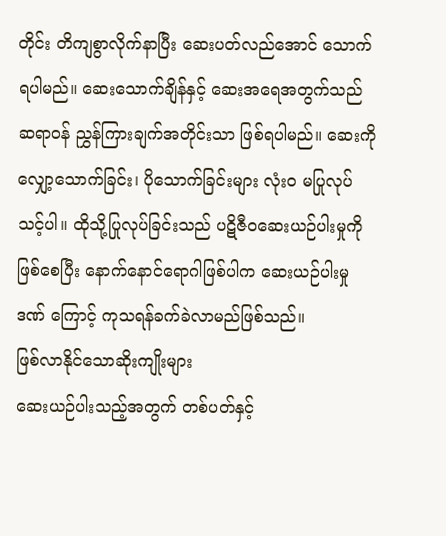တိုင်း တိကျစွာလိုက်နာပြီး ဆေးပတ်လည်အောင် သောက်ရပါမည်။ ဆေးသောက်ချိန်နှင့် ဆေးအရေအတွက်သည် ဆရာဝန် ညွှန်ကြားချက်အတိုင်းသာ ဖြစ်ရပါမည်။ ဆေးကိုလျှော့သောက်ခြင်း၊ ပိုသောက်ခြင်းများ လုံးဝ မပြုလုပ်သင့်ပါ။ ထိုသို့ပြုလုပ်ခြင်းသည် ပဋိဇီဝဆေးယဉ်ပါးမှုကိုဖြစ်စေပြီး နောက်နောင်ရောဂါဖြစ်ပါက ဆေးယဉ်ပါးမှုဒဏ် ကြောင့် ကုသရန်ခက်ခဲလာမည်ဖြစ်သည်။
ဖြစ်လာနိုင်သောဆိုးကျိုးများ
ဆေးယဉ်ပါးသည့်အတွက် တစ်ပတ်နှင့်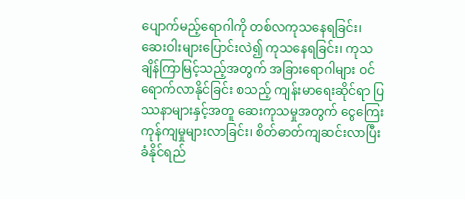ပျောက်မည့်ရောဂါကို တစ်လကုသနေရခြင်း၊ ဆေးဝါးများပြောင်းလဲ၍ ကုသနေရခြင်း၊ ကုသချိန်ကြာမြင့်သည့်အတွက် အခြားရောဂါများ ဝင်ရောက်လာနိုင်ခြင်း စသည့် ကျန်းမာရေးဆိုင်ရာ ပြဿနာများနှင့်အတူ ဆေးကုသမှုအတွက် ငွေကြေးကုန်ကျမှုများလာခြင်း၊ စိတ်ဓာတ်ကျဆင်းလာပြီး ခံနိုင်ရည်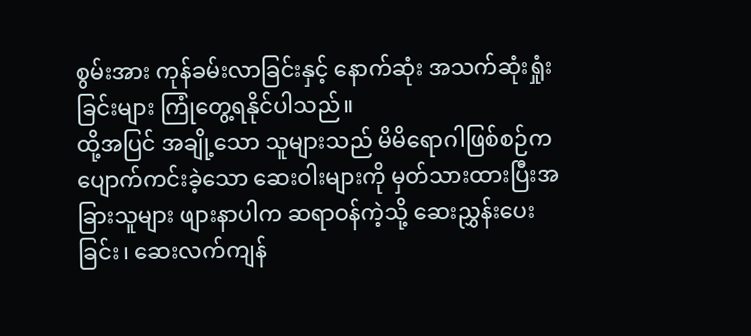စွမ်းအား ကုန်ခမ်းလာခြင်းနှင့် နောက်ဆုံး အသက်ဆုံးရှုံးခြင်းများ ကြုံတွေ့ရနိုင်ပါသည်။
ထို့အပြင် အချို့သော သူများသည် မိမိရောဂါဖြစ်စဉ်က ပျောက်ကင်းခဲ့သော ဆေးဝါးများကို မှတ်သားထားပြီးအခြားသူများ ဖျားနာပါက ဆရာဝန်ကဲ့သို့ ဆေးညွှန်းပေးခြင်း၊ ဆေးလက်ကျန်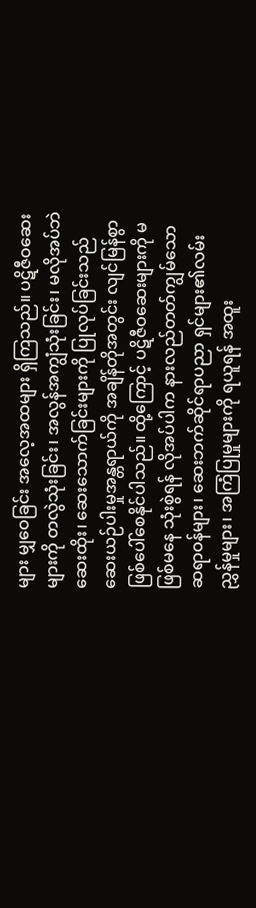များ မျှဝေခြင်း အလေ့အထများ ရှိကြသည်။ ပဋိဇီဝဆေးများကို တလွဲသုံးခြင်း၊ အလွန်အကျွံသုံးခြင်း၊ မလိုအပ်ဘဲဆေးထိုး၊ ဆေးသောက်ခြင်းများကို ပြုလုပ်ခြင်းသည် ဆေးယဉ်ပါးမှုအန္တရာယ်ကို အချိန်တိုအတွင်း လျင်မြန်စွာ ဖြစ်ပေါ်စေနိုင်ပါသည်။ ထို့ကြောင့် ပဋိဇီဝဆေးများကို မဖြစ်မနေ သုံးစွဲရန် လိုအပ်ပါက နားလည်တတ်ကျွမ်သော ဆရာဝန်များ၊ ဆေးဘက်ဆိုင်ရာပညာ ရှင်များ၏လမ်းညွှန်မှုများ၊ အကြံပြုမှုများကို ရယူရန် အထူး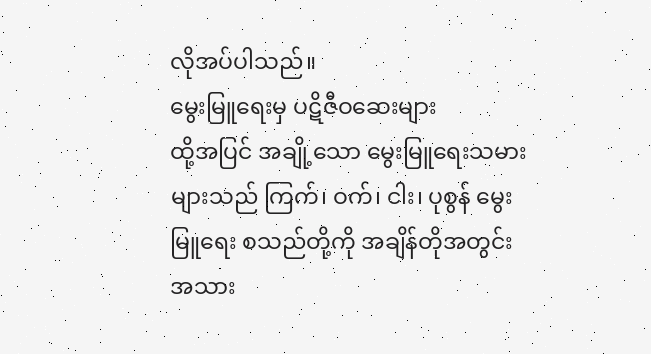လိုအပ်ပါသည်။
မွေးမြူရေးမှ ပဋိဇီဝဆေးများ
ထို့အပြင် အချို့သော မွေးမြူရေးသမားများသည် ကြက်၊ ဝက်၊ ငါး၊ ပုစွန် မွေးမြူရေး စသည်တို့ကို အချိန်တိုအတွင်း အသား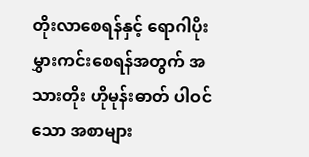တိုးလာစေရန်နှင့် ရောဂါပိုးမွှားကင်းစေရန်အတွက် အသားတိုး ဟိုမုန်းဓာတ် ပါဝင်သော အစာများ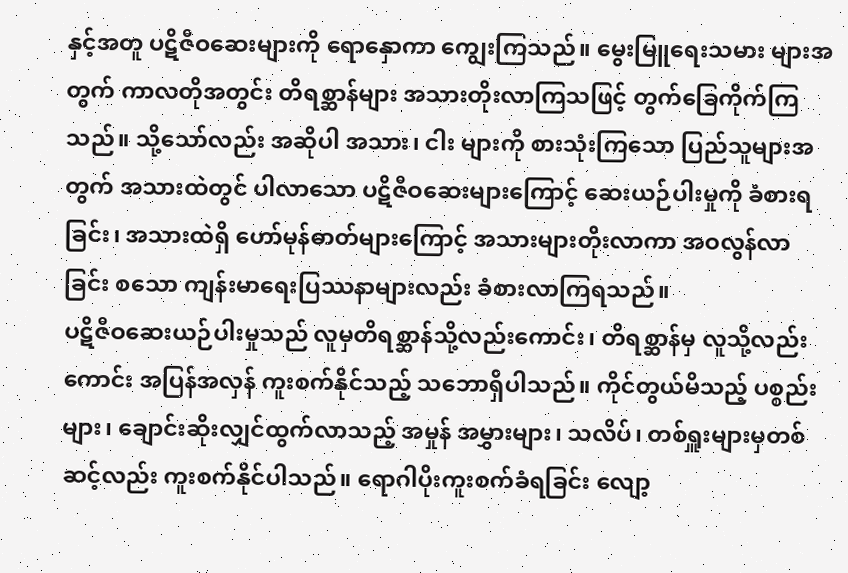နှင့်အတူ ပဋိဇီဝဆေးများကို ရောနှောကာ ကျွေးကြသည်။ မွေးမြူရေးသမား များအတွက် ကာလတိုအတွင်း တိရစ္ဆာန်များ အသားတိုးလာကြသဖြင့် တွက်ခြေကိုက်ကြသည်။ သို့သော်လည်း အဆိုပါ အသား၊ ငါး များကို စားသုံးကြသော ပြည်သူများအတွက် အသားထဲတွင် ပါလာသော ပဋိဇီဝဆေးများကြောင့် ဆေးယဉ်ပါးမှုကို ခံစားရခြင်း၊ အသားထဲရှိ ဟော်မုန်ဓာတ်များကြောင့် အသားများတိုးလာကာ အဝလွန်လာခြင်း စသော ကျန်းမာရေးပြဿနာများလည်း ခံစားလာကြရသည်။
ပဋိဇီဝဆေးယဉ်ပါးမှုသည် လူမှတိရစ္ဆာန်သို့လည်းကောင်း၊ တိရစ္ဆာန်မှ လူသို့လည်းကောင်း အပြန်အလှန် ကူးစက်နိုင်သည့် သဘောရှိပါသည်။ ကိုင်တွယ်မိသည့် ပစ္စည်းများ၊ ချောင်းဆိုးလျှင်ထွက်လာသည့် အမှုန် အမွှားများ၊ သလိပ်၊ တစ်ရှူးများမှတစ်ဆင့်လည်း ကူးစက်နိုင်ပါသည်။ ရောဂါပိုးကူးစက်ခံရခြင်း လျော့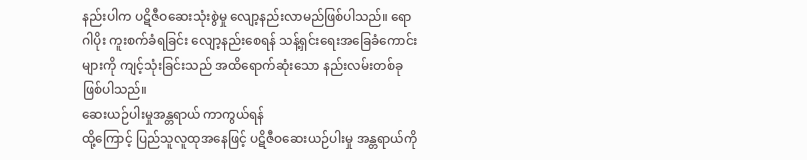နည်းပါက ပဋိဇီဝဆေးသုံးစွဲမှု လျော့နည်းလာမည်ဖြစ်ပါသည်။ ရောဂါပိုး ကူးစက်ခံရခြင်း လျော့နည်းစေရန် သန့်ရှင်းရေးအခြေခံကောင်းများကို ကျင့်သုံးခြင်းသည် အထိရောက်ဆုံးသော နည်းလမ်းတစ်ခုဖြစ်ပါသည်။
ဆေးယဉ်ပါးမှုအန္တရာယ် ကာကွယ်ရန်
ထို့ကြောင့် ပြည်သူလူထုအနေဖြင့် ပဋိဇီဝဆေးယဉ်ပါးမှု အန္တရာယ်ကို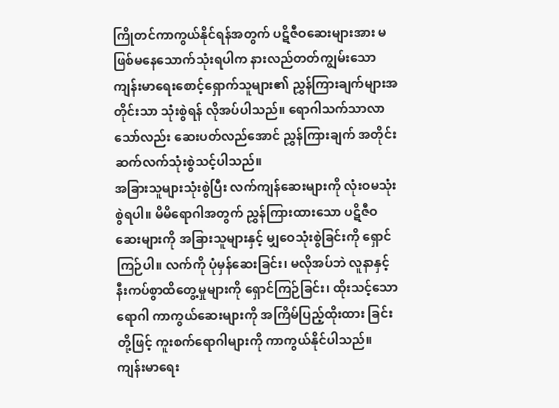ကြိုတင်ကာကွယ်နိုင်ရန်အတွက် ပဋိဇီဝဆေးများအား မဖြစ်မနေသောက်သုံးရပါက နားလည်တတ်ကျွမ်းသော ကျန်းမာရေးစောင့်ရှောက်သူများ၏ ညွှန်ကြားချက်များအတိုင်းသာ သုံးစွဲရန် လိုအပ်ပါသည်။ ရောဂါသက်သာလာသော်လည်း ဆေးပတ်လည်အောင် ညွှန်ကြားချက် အတိုင်း ဆက်လက်သုံးစွဲသင့်ပါသည်။
အခြားသူများသုံးစွဲပြီး လက်ကျန်ဆေးများကို လုံးဝမသုံးစွဲရပါ။ မိမိရောဂါအတွက် ညွှန်ကြားထားသော ပဋိဇီဝဆေးများကို အခြားသူများနှင့် မျှဝေသုံးစွဲခြင်းကို ရှောင်ကြဉ်ပါ။ လက်ကို ပုံမှန်ဆေးခြင်း၊ မလိုအပ်ဘဲ လူနာနှင့် နီးကပ်စွာထိတွေ့မှုများကို ရှောင်ကြဉ်ခြင်း၊ ထိုးသင့်သောရောဂါ ကာကွယ်ဆေးများကို အကြိမ်ပြည့်ထိုးထား ခြင်းတို့ဖြင့် ကူးစက်ရောဂါများကို ကာကွယ်နိုင်ပါသည်။
ကျန်းမာရေး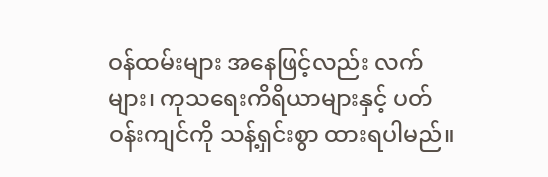ဝန်ထမ်းများ အနေဖြင့်လည်း လက်များ၊ ကုသရေးကိရိယာများနှင့် ပတ်ဝန်းကျင်ကို သန့်ရှင်းစွာ ထားရပါမည်။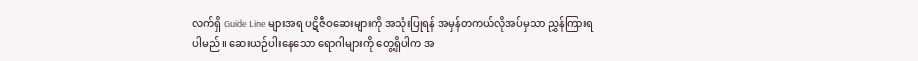လက်ရှိ Guide Line များအရ ပဋိဇီဝဆေးများကို အသုံးပြုရန် အမှန်တကယ်လိုအပ်မှသာ ညွှန်ကြားရပါမည်။ ဆေးယဉ်ပါးနေသော ရောဂါများကို တွေ့ရှိပါက အ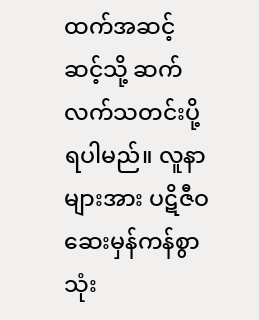ထက်အဆင့် ဆင့်သို့ ဆက်လက်သတင်းပို့ရပါမည်။ လူနာများအား ပဋိဇီဝဆေးမှန်ကန်စွာ သုံး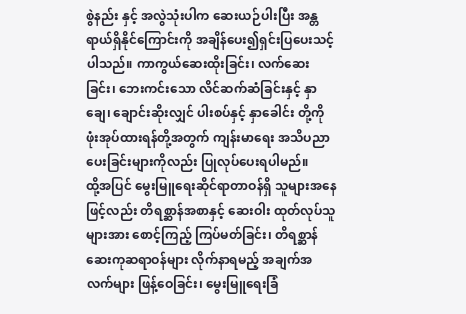စွဲနည်း နှင့် အလွဲသုံးပါက ဆေးယဉ်ပါးပြီး အန္တရာယ်ရှိနိုင်ကြောင်းကို အချိန်ပေး၍ရှင်းပြပေးသင့် ပါသည်။ ကာကွယ်ဆေးထိုးခြင်း၊ လက်ဆေးခြင်း၊ ဘေးကင်းသော လိင်ဆက်ဆံခြင်းနှင့် နှာချေ၊ ချောင်းဆိုးလျှင် ပါးစပ်နှင့် နှာခေါင်း တို့ကို ဖုံးအုပ်ထားရန်တို့အတွက် ကျန်းမာရေး အသိပညာပေးခြင်းများကိုလည်း ပြုလုပ်ပေးရပါမည်။
ထို့အပြင် မွေးမြူရေးဆိုင်ရာတာဝန်ရှိ သူများအနေဖြင့်လည်း တိရစ္ဆာန်အစာနှင့် ဆေးဝါး ထုတ်လုပ်သူများအား စောင့်ကြည့် ကြပ်မတ်ခြင်း၊ တိရစ္ဆာန်ဆေးကုဆရာဝန်များ လိုက်နာရမည့် အချက်အလက်များ ဖြန့်ဝေခြင်း၊ မွေးမြူရေးခြံ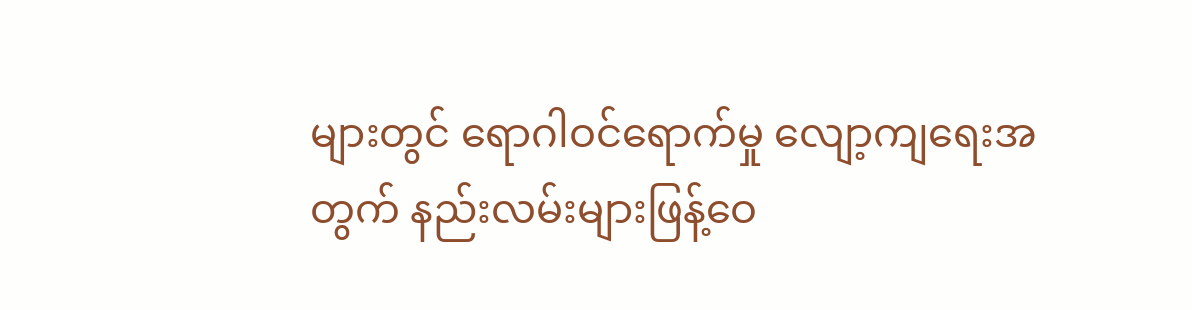များတွင် ရောဂါဝင်ရောက်မှု လျော့ကျရေးအတွက် နည်းလမ်းများဖြန့်ဝေ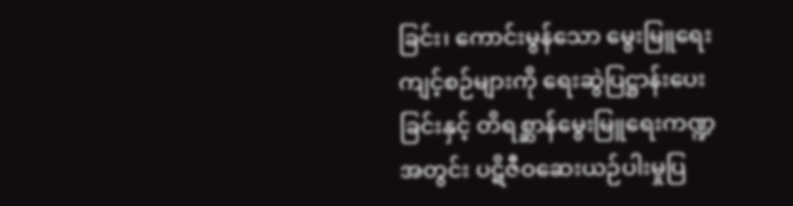ခြင်း၊ ကောင်းမွန်သော မွေးမြူရေး ကျင့်စဉ်များကို ရေးဆွဲပြဋ္ဌာန်းပေးခြင်းနှင့် တိရစ္ဆာန်မွေးမြူရေးကဏ္ဍအတွင်း ပဋိဇီဝဆေးယဉ်ပါးမှုပြ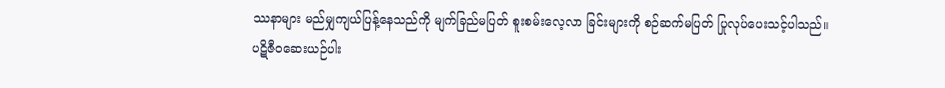ဿနာများ မည်မျှကျယ်ပြန့်နေသည်ကို မျက်ခြည်မပြတ် စူးစမ်းလေ့လာ ခြင်းများကို စဉ်ဆက်မပြတ် ပြုလုပ်ပေးသင့်ပါသည်။
ပဋိဇီဝဆေးယဉ်ပါး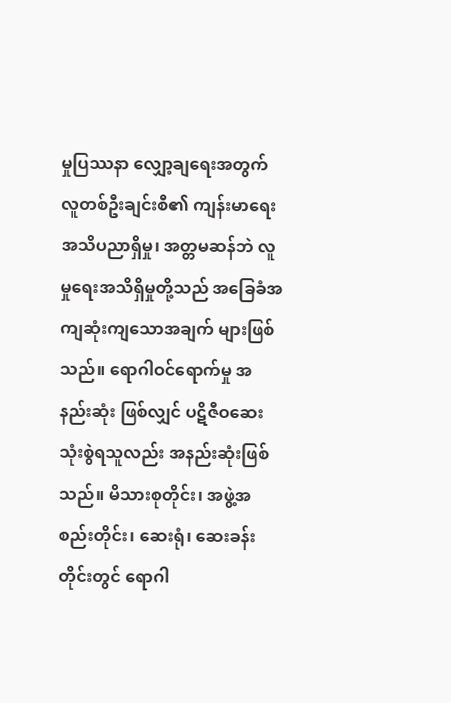မှုပြဿနာ လျှော့ချရေးအတွက် လူတစ်ဦးချင်းစီ၏ ကျန်းမာရေး အသိပညာရှိမှု၊ အတ္တမဆန်ဘဲ လူမှုရေးအသိရှိမှုတို့သည် အခြေခံအကျဆုံးကျသောအချက် များဖြစ်သည်။ ရောဂါဝင်ရောက်မှု အနည်းဆုံး ဖြစ်လျှင် ပဋိဇီဝဆေးသုံးစွဲရသူလည်း အနည်းဆုံးဖြစ်သည်။ မိသားစုတိုင်း၊ အဖွဲ့အစည်းတိုင်း၊ ဆေးရုံ၊ ဆေးခန်းတိုင်းတွင် ရောဂါ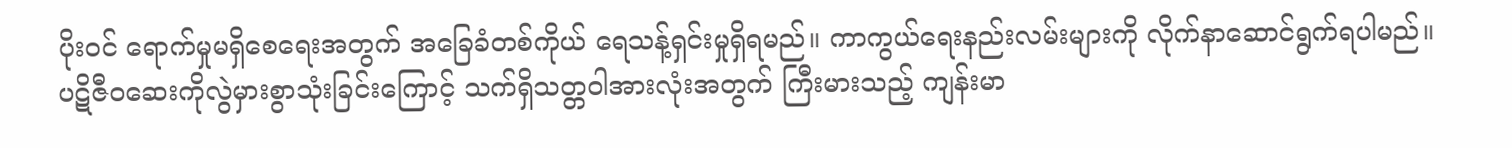ပိုးဝင် ရောက်မှုမရှိစေရေးအတွက် အခြေခံတစ်ကိုယ် ရေသန့်ရှင်းမှုရှိရမည်။ ကာကွယ်ရေးနည်းလမ်းများကို လိုက်နာဆောင်ရွက်ရပါမည်။
ပဋိဇီဝဆေးကိုလွဲမှားစွာသုံးခြင်းကြောင့် သက်ရှိသတ္တဝါအားလုံးအတွက် ကြီးမားသည့် ကျန်းမာ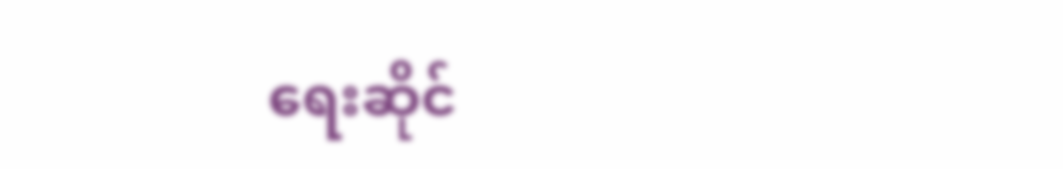ရေးဆိုင်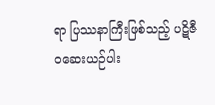ရာ ပြဿနာကြီးဖြစ်သည့် ပဋိဇီဝဆေးယဉ်ပါး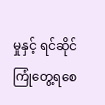မှုနှင့် ရင်ဆိုင်ကြုံတွေ့ရစေ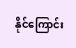နိုင်ကြောင်း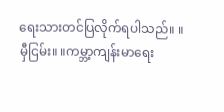ရေးသားတင်ပြလိုက်ရပါသည်။ ။
မှီငြမ်း။ ။ကမ္ဘာ့ကျန်းမာရေး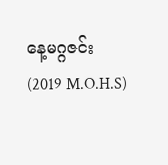နေ့မဂ္ဂဇင်း
(2019 M.O.H.S)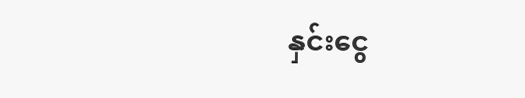နှင်းငွေ